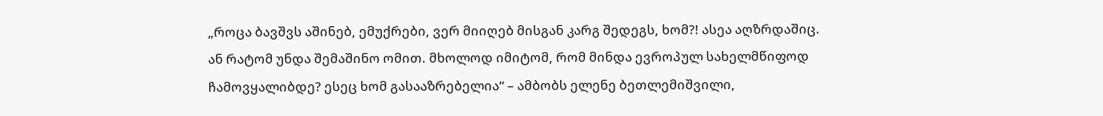„როცა ბავშვს აშინებ, ემუქრები, ვერ მიიღებ მისგან კარგ შედეგს, ხომ?! ასეა აღზრდაშიც.
ან რატომ უნდა შემაშინო ომით. მხოლოდ იმიტომ, რომ მინდა ევროპულ სახელმწიფოდ ჩამოვყალიბდე? ესეც ხომ გასააზრებელია“ – ამბობს ელენე ბეთლემიშვილი,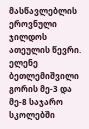მასწავლებლის ეროვნული ჯილდოს ათეულის წევრი.
ელენე ბეთლემიშვილი გორის მე-3 და მე-8 საჯარო სკოლებში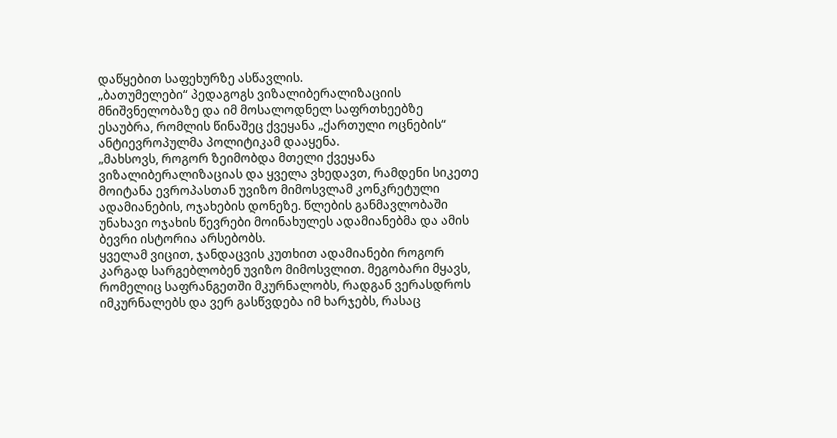დაწყებით საფეხურზე ასწავლის.
„ბათუმელები“ პედაგოგს ვიზალიბერალიზაციის მნიშვნელობაზე და იმ მოსალოდნელ საფრთხეებზე ესაუბრა, რომლის წინაშეც ქვეყანა „ქართული ოცნების“ ანტიევროპულმა პოლიტიკამ დააყენა.
„მახსოვს, როგორ ზეიმობდა მთელი ქვეყანა ვიზალიბერალიზაციას და ყველა ვხედავთ, რამდენი სიკეთე მოიტანა ევროპასთან უვიზო მიმოსვლამ კონკრეტული ადამიანების, ოჯახების დონეზე. წლების განმავლობაში უნახავი ოჯახის წევრები მოინახულეს ადამიანებმა და ამის ბევრი ისტორია არსებობს.
ყველამ ვიცით, ჯანდაცვის კუთხით ადამიანები როგორ კარგად სარგებლობენ უვიზო მიმოსვლით. მეგობარი მყავს, რომელიც საფრანგეთში მკურნალობს, რადგან ვერასდროს იმკურნალებს და ვერ გასწვდება იმ ხარჯებს, რასაც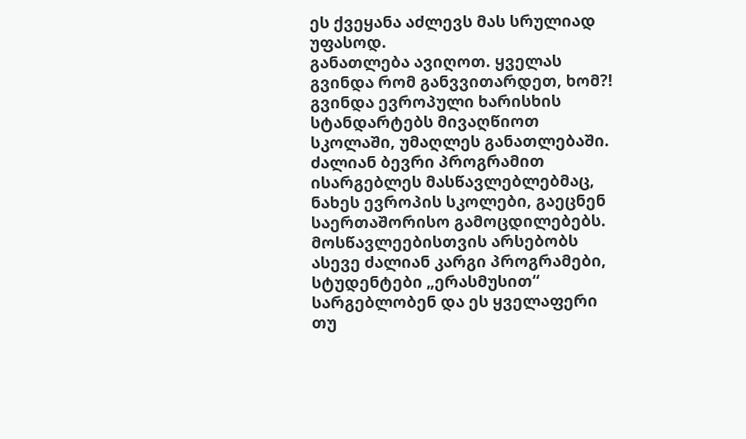ეს ქვეყანა აძლევს მას სრულიად უფასოდ.
განათლება ავიღოთ. ყველას გვინდა რომ განვვითარდეთ, ხომ?! გვინდა ევროპული ხარისხის სტანდარტებს მივაღწიოთ სკოლაში, უმაღლეს განათლებაში. ძალიან ბევრი პროგრამით ისარგებლეს მასწავლებლებმაც, ნახეს ევროპის სკოლები, გაეცნენ საერთაშორისო გამოცდილებებს. მოსწავლეებისთვის არსებობს ასევე ძალიან კარგი პროგრამები, სტუდენტები „ერასმუსით“ სარგებლობენ და ეს ყველაფერი თუ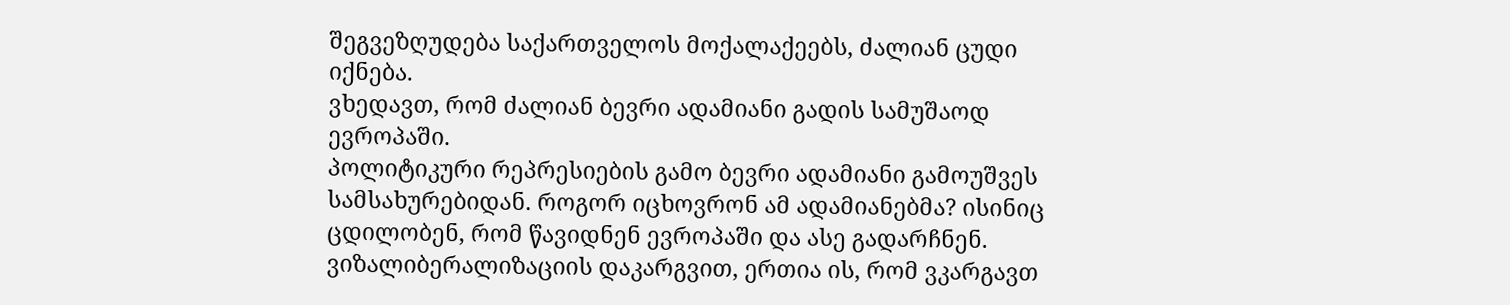შეგვეზღუდება საქართველოს მოქალაქეებს, ძალიან ცუდი იქნება.
ვხედავთ, რომ ძალიან ბევრი ადამიანი გადის სამუშაოდ ევროპაში.
პოლიტიკური რეპრესიების გამო ბევრი ადამიანი გამოუშვეს სამსახურებიდან. როგორ იცხოვრონ ამ ადამიანებმა? ისინიც ცდილობენ, რომ წავიდნენ ევროპაში და ასე გადარჩნენ.
ვიზალიბერალიზაციის დაკარგვით, ერთია ის, რომ ვკარგავთ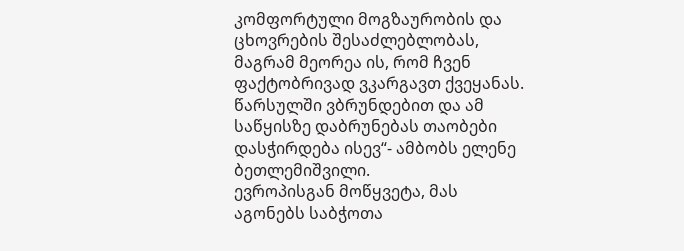კომფორტული მოგზაურობის და ცხოვრების შესაძლებლობას, მაგრამ მეორეა ის, რომ ჩვენ ფაქტობრივად ვკარგავთ ქვეყანას. წარსულში ვბრუნდებით და ამ საწყისზე დაბრუნებას თაობები დასჭირდება ისევ“- ამბობს ელენე ბეთლემიშვილი.
ევროპისგან მოწყვეტა, მას აგონებს საბჭოთა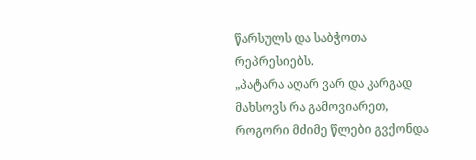წარსულს და საბჭოთა რეპრესიებს.
„პატარა აღარ ვარ და კარგად მახსოვს რა გამოვიარეთ, როგორი მძიმე წლები გვქონდა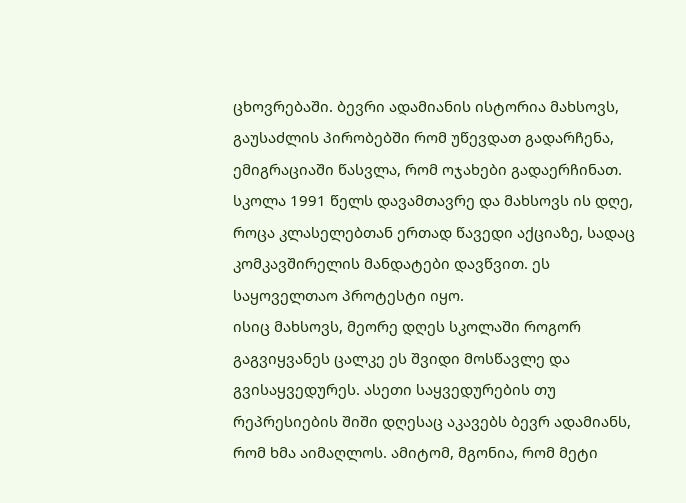ცხოვრებაში. ბევრი ადამიანის ისტორია მახსოვს, გაუსაძლის პირობებში რომ უწევდათ გადარჩენა, ემიგრაციაში წასვლა, რომ ოჯახები გადაერჩინათ.
სკოლა 1991 წელს დავამთავრე და მახსოვს ის დღე, როცა კლასელებთან ერთად წავედი აქციაზე, სადაც კომკავშირელის მანდატები დავწვით. ეს საყოველთაო პროტესტი იყო.
ისიც მახსოვს, მეორე დღეს სკოლაში როგორ გაგვიყვანეს ცალკე ეს შვიდი მოსწავლე და გვისაყვედურეს. ასეთი საყვედურების თუ რეპრესიების შიში დღესაც აკავებს ბევრ ადამიანს, რომ ხმა აიმაღლოს. ამიტომ, მგონია, რომ მეტი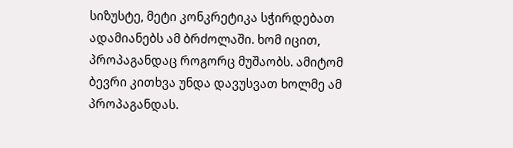სიზუსტე, მეტი კონკრეტიკა სჭირდებათ ადამიანებს ამ ბრძოლაში. ხომ იცით, პროპაგანდაც როგორც მუშაობს. ამიტომ ბევრი კითხვა უნდა დავუსვათ ხოლმე ამ პროპაგანდას.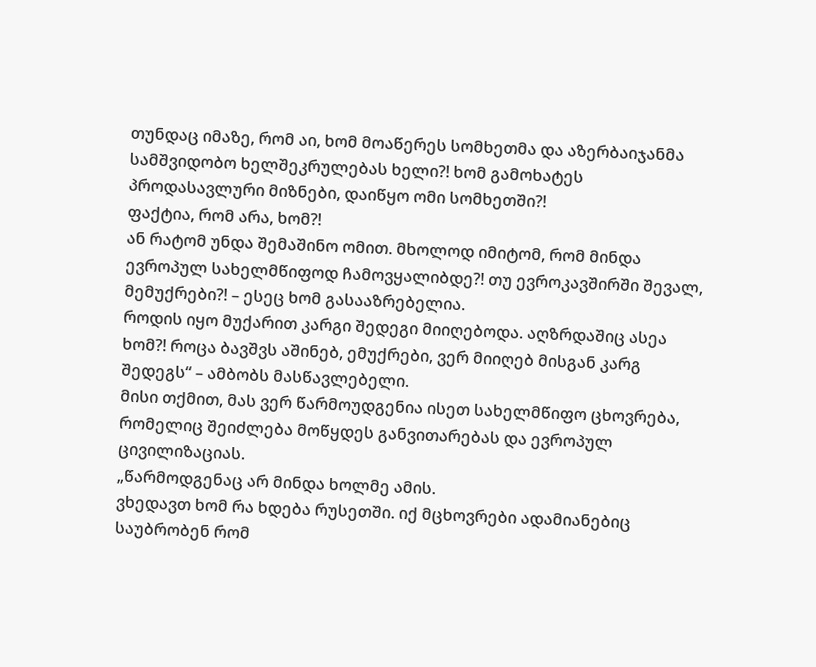თუნდაც იმაზე, რომ აი, ხომ მოაწერეს სომხეთმა და აზერბაიჯანმა სამშვიდობო ხელშეკრულებას ხელი?! ხომ გამოხატეს პროდასავლური მიზნები, დაიწყო ომი სომხეთში?!
ფაქტია, რომ არა, ხომ?!
ან რატომ უნდა შემაშინო ომით. მხოლოდ იმიტომ, რომ მინდა ევროპულ სახელმწიფოდ ჩამოვყალიბდე?! თუ ევროკავშირში შევალ, მემუქრები?! – ესეც ხომ გასააზრებელია.
როდის იყო მუქარით კარგი შედეგი მიიღებოდა. აღზრდაშიც ასეა ხომ?! როცა ბავშვს აშინებ, ემუქრები, ვერ მიიღებ მისგან კარგ შედეგს“ – ამბობს მასწავლებელი.
მისი თქმით, მას ვერ წარმოუდგენია ისეთ სახელმწიფო ცხოვრება, რომელიც შეიძლება მოწყდეს განვითარებას და ევროპულ ცივილიზაციას.
„წარმოდგენაც არ მინდა ხოლმე ამის.
ვხედავთ ხომ რა ხდება რუსეთში. იქ მცხოვრები ადამიანებიც საუბრობენ რომ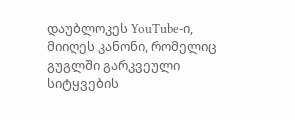დაუბლოკეს YouTube-ი, მიიღეს კანონი, რომელიც გუგლში გარკვეული სიტყვების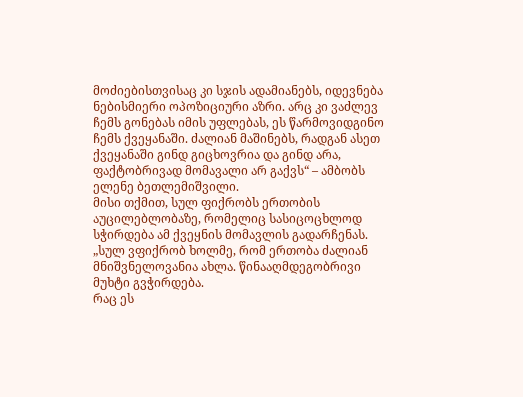მოძიებისთვისაც კი სჯის ადამიანებს, იდევნება ნებისმიერი ოპოზიციური აზრი. არც კი ვაძლევ ჩემს გონებას იმის უფლებას, ეს წარმოვიდგინო ჩემს ქვეყანაში. ძალიან მაშინებს, რადგან ასეთ ქვეყანაში გინდ გიცხოვრია და გინდ არა, ფაქტობრივად მომავალი არ გაქვს“ – ამბობს ელენე ბეთლემიშვილი.
მისი თქმით, სულ ფიქრობს ერთობის აუცილებლობაზე, რომელიც სასიცოცხლოდ სჭირდება ამ ქვეყნის მომავლის გადარჩენას.
„სულ ვფიქრობ ხოლმე, რომ ერთობა ძალიან მნიშვნელოვანია ახლა. წინააღმდეგობრივი მუხტი გვჭირდება.
რაც ეს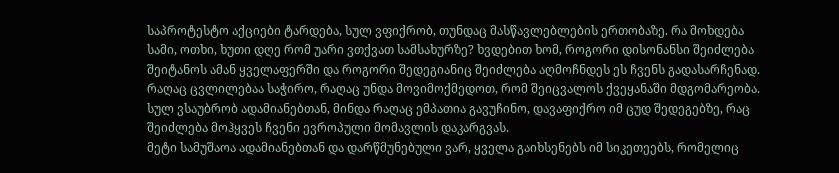საპროტესტო აქციები ტარდება, სულ ვფიქრობ, თუნდაც მასწავლებლების ერთობაზე. რა მოხდება სამი, ოთხი, ხუთი დღე რომ უარი ვთქვათ სამსახურზე? ხვდებით ხომ, როგორი დისონანსი შეიძლება შეიტანოს ამან ყველაფერში და როგორი შედეგიანიც შეიძლება აღმოჩნდეს ეს ჩვენს გადასარჩენად.
რაღაც ცვლილებაა საჭირო, რაღაც უნდა მოვიმოქმედოთ, რომ შეიცვალოს ქვეყანაში მდგომარეობა. სულ ვსაუბრობ ადამიანებთან, მინდა რაღაც ემპათია გავუჩინო, დავაფიქრო იმ ცუდ შედეგებზე, რაც შეიძლება მოჰყვეს ჩვენი ევროპული მომავლის დაკარგვას.
მეტი სამუშაოა ადამიანებთან და დარწმუნებული ვარ, ყველა გაიხსენებს იმ სიკეთეებს, რომელიც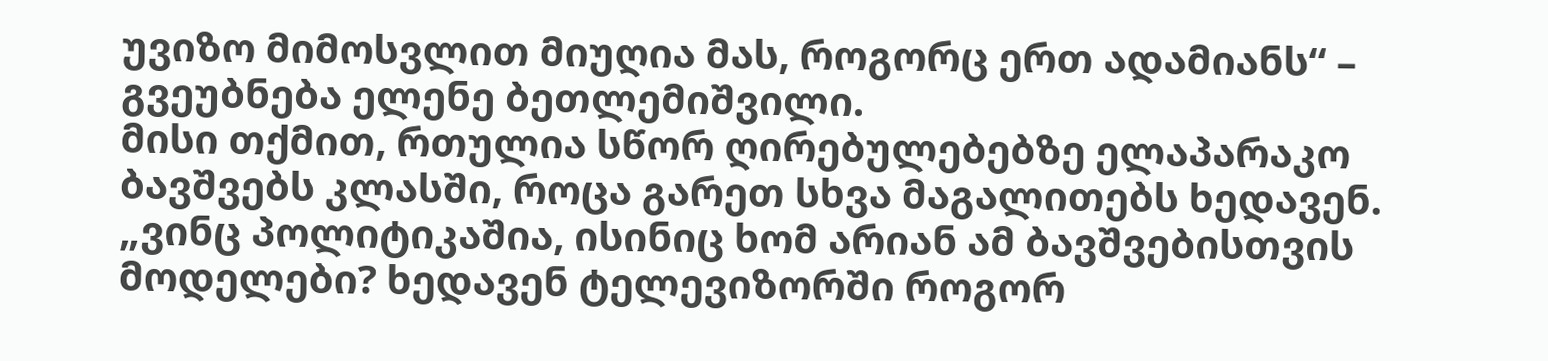უვიზო მიმოსვლით მიუღია მას, როგორც ერთ ადამიანს“ – გვეუბნება ელენე ბეთლემიშვილი.
მისი თქმით, რთულია სწორ ღირებულებებზე ელაპარაკო ბავშვებს კლასში, როცა გარეთ სხვა მაგალითებს ხედავენ.
„ვინც პოლიტიკაშია, ისინიც ხომ არიან ამ ბავშვებისთვის მოდელები? ხედავენ ტელევიზორში როგორ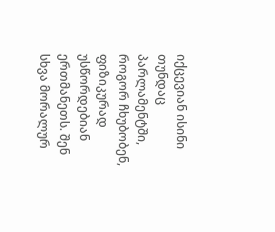იქცევიან ისინი თუნდაც პარლამენტში, როგორ ჩხუბობენ, ფიზიკურად უსწორდებიან ერთმანეთს. შენ სხვა მორალურ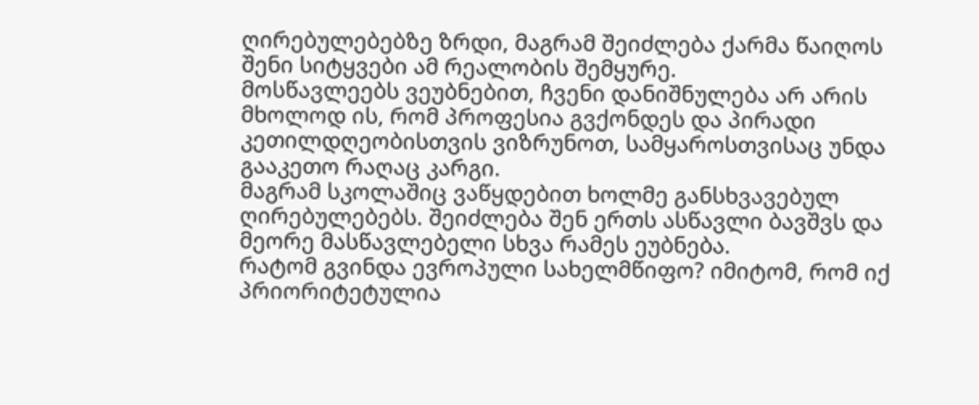ღირებულებებზე ზრდი, მაგრამ შეიძლება ქარმა წაიღოს შენი სიტყვები ამ რეალობის შემყურე.
მოსწავლეებს ვეუბნებით, ჩვენი დანიშნულება არ არის მხოლოდ ის, რომ პროფესია გვქონდეს და პირადი კეთილდღეობისთვის ვიზრუნოთ, სამყაროსთვისაც უნდა გააკეთო რაღაც კარგი.
მაგრამ სკოლაშიც ვაწყდებით ხოლმე განსხვავებულ ღირებულებებს. შეიძლება შენ ერთს ასწავლი ბავშვს და მეორე მასწავლებელი სხვა რამეს ეუბნება.
რატომ გვინდა ევროპული სახელმწიფო? იმიტომ, რომ იქ პრიორიტეტულია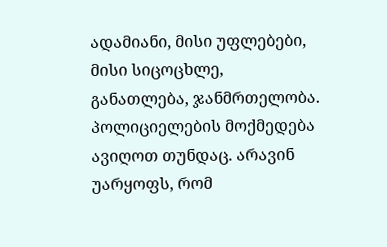ადამიანი, მისი უფლებები, მისი სიცოცხლე, განათლება, ჯანმრთელობა.
პოლიციელების მოქმედება ავიღოთ თუნდაც. არავინ უარყოფს, რომ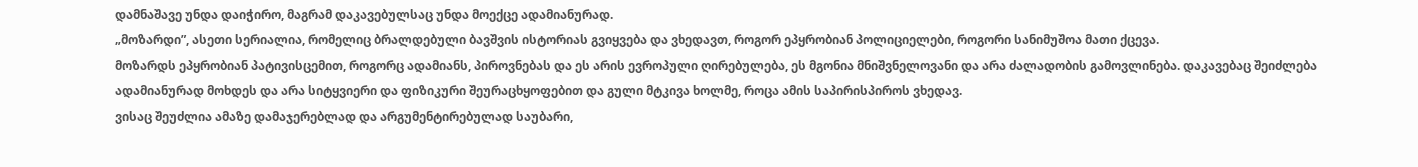დამნაშავე უნდა დაიჭირო, მაგრამ დაკავებულსაც უნდა მოექცე ადამიანურად.
„მოზარდი”, ასეთი სერიალია, რომელიც ბრალდებული ბავშვის ისტორიას გვიყვება და ვხედავთ, როგორ ეპყრობიან პოლიციელები, როგორი სანიმუშოა მათი ქცევა.
მოზარდს ეპყრობიან პატივისცემით, როგორც ადამიანს, პიროვნებას და ეს არის ევროპული ღირებულება, ეს მგონია მნიშვნელოვანი და არა ძალადობის გამოვლინება. დაკავებაც შეიძლება ადამიანურად მოხდეს და არა სიტყვიერი და ფიზიკური შეურაცხყოფებით და გული მტკივა ხოლმე, როცა ამის საპირისპიროს ვხედავ.
ვისაც შეუძლია ამაზე დამაჯერებლად და არგუმენტირებულად საუბარი,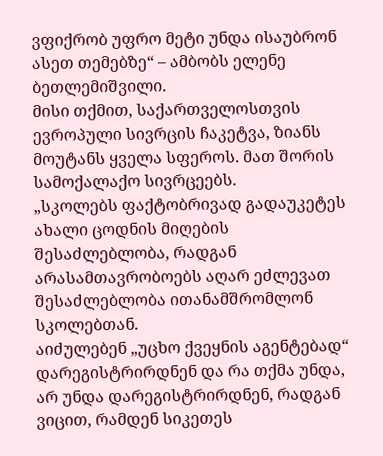ვფიქრობ უფრო მეტი უნდა ისაუბრონ ასეთ თემებზე“ – ამბობს ელენე ბეთლემიშვილი.
მისი თქმით, საქართველოსთვის ევროპული სივრცის ჩაკეტვა, ზიანს მოუტანს ყველა სფეროს. მათ შორის სამოქალაქო სივრცეებს.
„სკოლებს ფაქტობრივად გადაუკეტეს ახალი ცოდნის მიღების შესაძლებლობა, რადგან არასამთავრობოებს აღარ ეძლევათ შესაძლებლობა ითანამშრომლონ სკოლებთან.
აიძულებენ „უცხო ქვეყნის აგენტებად“ დარეგისტრირდნენ და რა თქმა უნდა, არ უნდა დარეგისტრირდნენ, რადგან ვიცით, რამდენ სიკეთეს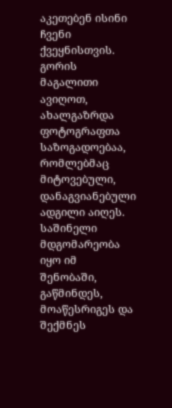აკეთებენ ისინი ჩვენი ქვეყნისთვის.
გორის მაგალითი ავიღოთ, ახალგაზრდა ფოტოგრაფთა საზოგადოებაა, რომლებმაც მიტოვებული, დანაგვიანებული ადგილი აიღეს. საშინელი მდგომარეობა იყო იმ შენობაში, გაწმინდეს, მოაწესრიგეს და შექმნეს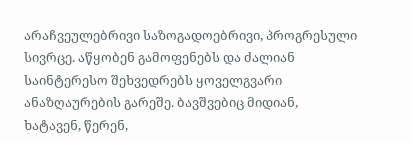არაჩვეულებრივი საზოგადოებრივი, პროგრესული სივრცე. აწყობენ გამოფენებს და ძალიან საინტერესო შეხვედრებს ყოველგვარი ანაზღაურების გარეშე. ბავშვებიც მიდიან, ხატავენ, წერენ,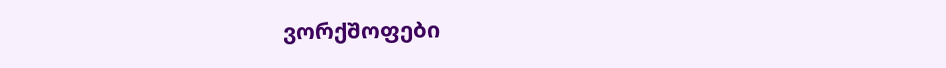ვორქშოფები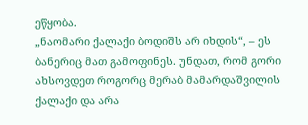ეწყობა.
„ნაომარი ქალაქი ბოდიშს არ იხდის“, – ეს ბანერიც მათ გამოფინეს. უნდათ, რომ გორი ახსოვდეთ როგორც მერაბ მამარდაშვილის ქალაქი და არა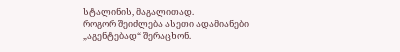სტალინის, მაგალითად.
როგორ შეიძლება ასეთი ადამიანები „აგენტებად“ შერაცხონ.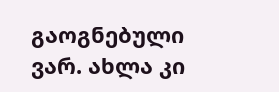გაოგნებული ვარ. ახლა კი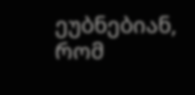ეუბნებიან, რომ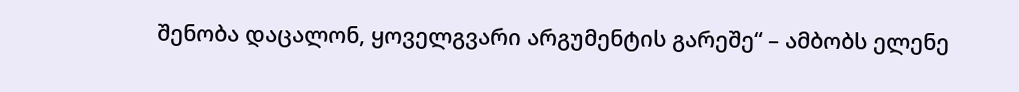შენობა დაცალონ, ყოველგვარი არგუმენტის გარეშე“ – ამბობს ელენე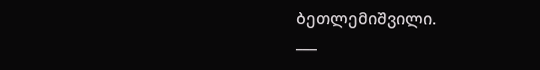ბეთლემიშვილი.
___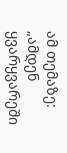ამ თემაზე:
„ამდენ ყვარყვარეში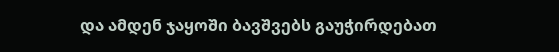და ამდენ ჯაყოში ბავშვებს გაუჭირდებათ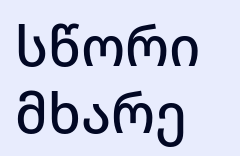სწორი მხარე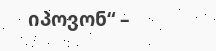იპოვონ“ –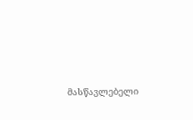მასწავლებელი